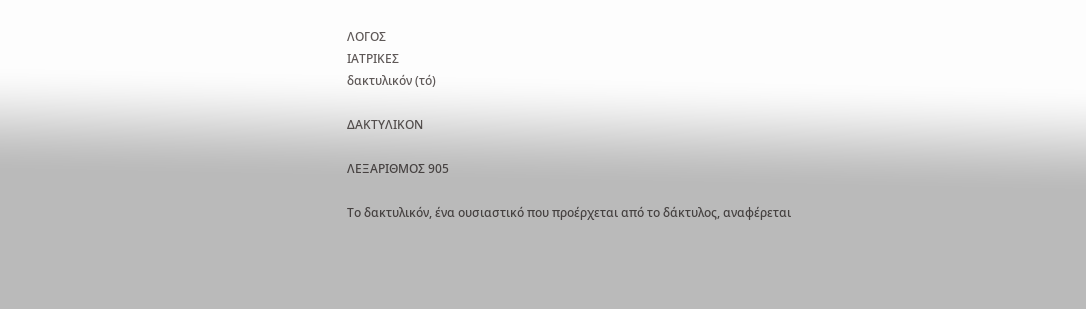ΛΟΓΟΣ
ΙΑΤΡΙΚΕΣ
δακτυλικόν (τό)

ΔΑΚΤΥΛΙΚΟΝ

ΛΕΞΑΡΙΘΜΟΣ 905

Το δακτυλικόν, ένα ουσιαστικό που προέρχεται από το δάκτυλος, αναφέρεται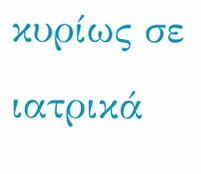κυρίως σε ιατρικά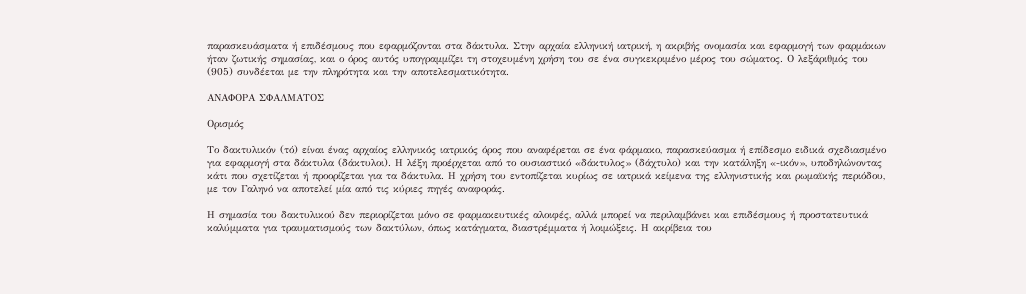παρασκευάσματα ή επιδέσμους που εφαρμόζονται στα δάκτυλα. Στην αρχαία ελληνική ιατρική, η ακριβής ονομασία και εφαρμογή των φαρμάκων ήταν ζωτικής σημασίας, και ο όρος αυτός υπογραμμίζει τη στοχευμένη χρήση του σε ένα συγκεκριμένο μέρος του σώματος. Ο λεξάριθμός του (905) συνδέεται με την πληρότητα και την αποτελεσματικότητα.

ΑΝΑΦΟΡΑ ΣΦΑΛΜΑΤΟΣ

Ορισμός

Το δακτυλικόν (τό) είναι ένας αρχαίος ελληνικός ιατρικός όρος που αναφέρεται σε ένα φάρμακο, παρασκεύασμα ή επίδεσμο ειδικά σχεδιασμένο για εφαρμογή στα δάκτυλα (δάκτυλοι). Η λέξη προέρχεται από το ουσιαστικό «δάκτυλος» (δάχτυλο) και την κατάληξη «-ικόν», υποδηλώνοντας κάτι που σχετίζεται ή προορίζεται για τα δάκτυλα. Η χρήση του εντοπίζεται κυρίως σε ιατρικά κείμενα της ελληνιστικής και ρωμαϊκής περιόδου, με τον Γαληνό να αποτελεί μία από τις κύριες πηγές αναφοράς.

Η σημασία του δακτυλικού δεν περιορίζεται μόνο σε φαρμακευτικές αλοιφές, αλλά μπορεί να περιλαμβάνει και επιδέσμους ή προστατευτικά καλύμματα για τραυματισμούς των δακτύλων, όπως κατάγματα, διαστρέμματα ή λοιμώξεις. Η ακρίβεια του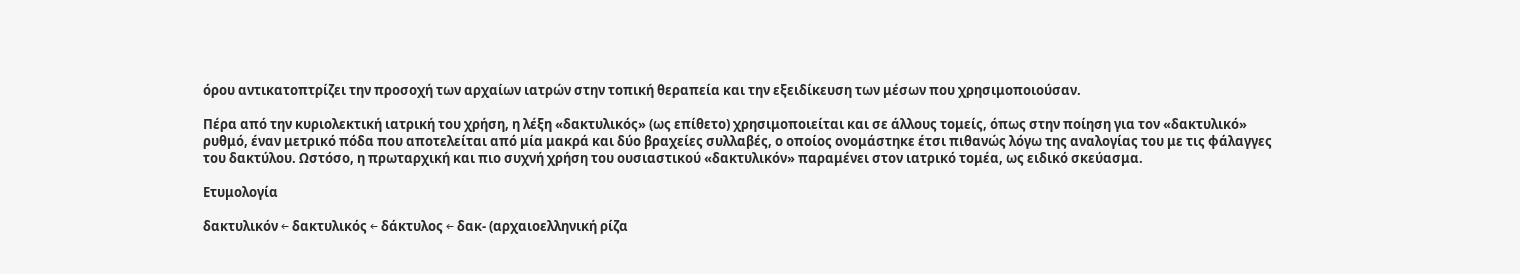όρου αντικατοπτρίζει την προσοχή των αρχαίων ιατρών στην τοπική θεραπεία και την εξειδίκευση των μέσων που χρησιμοποιούσαν.

Πέρα από την κυριολεκτική ιατρική του χρήση, η λέξη «δακτυλικός» (ως επίθετο) χρησιμοποιείται και σε άλλους τομείς, όπως στην ποίηση για τον «δακτυλικό» ρυθμό, έναν μετρικό πόδα που αποτελείται από μία μακρά και δύο βραχείες συλλαβές, ο οποίος ονομάστηκε έτσι πιθανώς λόγω της αναλογίας του με τις φάλαγγες του δακτύλου. Ωστόσο, η πρωταρχική και πιο συχνή χρήση του ουσιαστικού «δακτυλικόν» παραμένει στον ιατρικό τομέα, ως ειδικό σκεύασμα.

Ετυμολογία

δακτυλικόν ← δακτυλικός ← δάκτυλος ← δακ- (αρχαιοελληνική ρίζα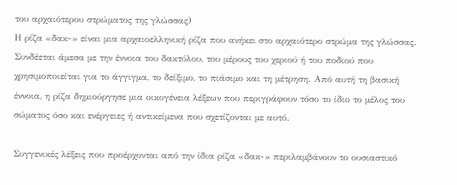του αρχαιότερου στρώματος της γλώσσας)
Η ρίζα «δακ-» είναι μια αρχαιοελληνική ρίζα που ανήκει στο αρχαιότερο στρώμα της γλώσσας. Συνδέεται άμεσα με την έννοια του δακτύλου, του μέρους του χεριού ή του ποδιού που χρησιμοποιείται για το άγγιγμα, το δείξιμο, το πιάσιμο και τη μέτρηση. Από αυτή τη βασική έννοια, η ρίζα δημιούργησε μια οικογένεια λέξεων που περιγράφουν τόσο το ίδιο το μέλος του σώματος όσο και ενέργειες ή αντικείμενα που σχετίζονται με αυτό.

Συγγενικές λέξεις που προέρχονται από την ίδια ρίζα «δακ-» περιλαμβάνουν το ουσιαστικό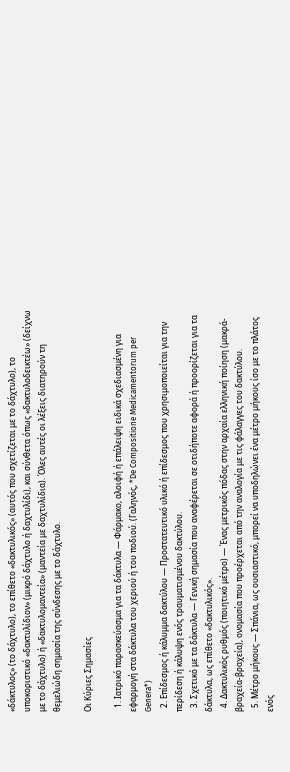«δάκτυλος» (το δάχτυλο), το επίθετο «δακτυλικός» (αυτός που σχετίζεται με το δάχτυλο), το υποκοριστικό «δακτυλίδιον» (μικρό δάχτυλο ή δαχτυλίδι), και σύνθετα όπως «δακτυλοδεικτέω» (δείχνω με το δάχτυλο) ή «δακτυλομαντεία» (μαντεία με δαχτυλίδια). Όλες αυτές οι λέξεις διατηρούν τη θεμελιώδη σημασία της σύνδεσης με το δάχτυλο.

Οι Κύριες Σημασίες

  1. Ιατρικό παρασκεύασμα για τα δάκτυλα — Φάρμακο, αλοιφή ή επάλειψη ειδικά σχεδιασμένη για εφαρμογή στα δάκτυλα του χεριού ή του ποδιού. (Γαληνός, *De Compositione Medicamentorum per Genera*)
  2. Επίδεσμος ή κάλυμμα δακτύλου — Προστατευτικό υλικό ή επίδεσμος που χρησιμοποιείται για την περίδεση ή κάλυψη ενός τραυματισμένου δακτύλου.
  3. Σχετικό με τα δάκτυλα — Γενική σημασία που αναφέρεται σε οτιδήποτε αφορά ή προορίζεται για τα δάκτυλα, ως επίθετο «δακτυλικός».
  4. Δακτυλικός ρυθμός (ποιητικό μέτρο) — Ένας μετρικός πόδας στην αρχαία ελληνική ποίηση (μακρά-βραχεία-βραχεία), ονομασία που προέρχεται από την αναλογία με τις φάλαγγες του δακτύλου.
  5. Μέτρο μήκους — Σπάνια, ως ουσιαστικό, μπορεί να υποδηλώνει ένα μέτρο μήκους ίσο με το πλάτος ενός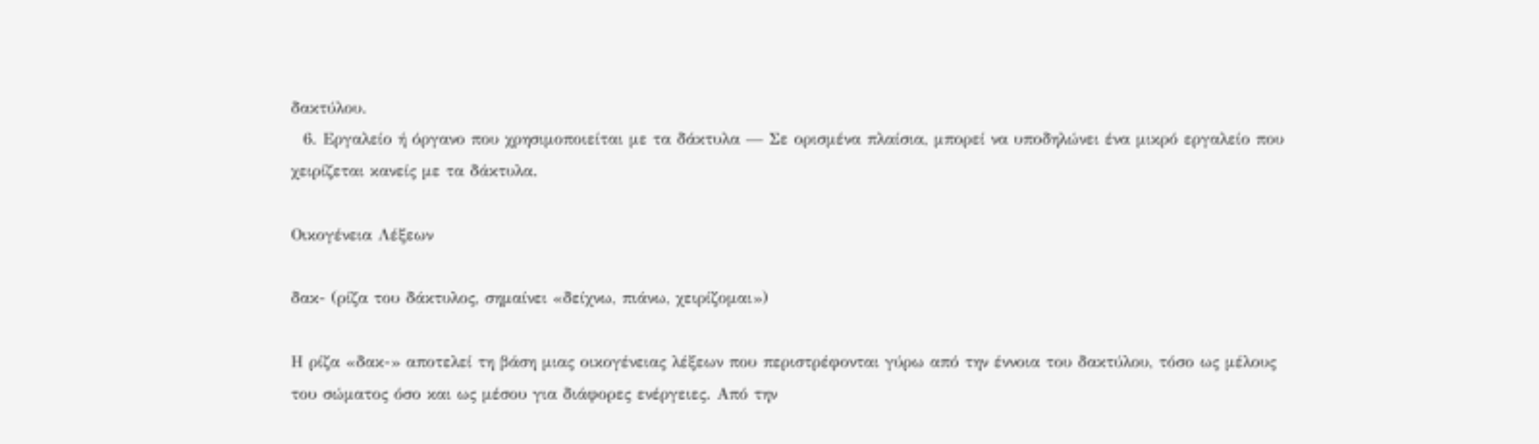δακτύλου.
  6. Εργαλείο ή όργανο που χρησιμοποιείται με τα δάκτυλα — Σε ορισμένα πλαίσια, μπορεί να υποδηλώνει ένα μικρό εργαλείο που χειρίζεται κανείς με τα δάκτυλα.

Οικογένεια Λέξεων

δακ- (ρίζα του δάκτυλος, σημαίνει «δείχνω, πιάνω, χειρίζομαι»)

Η ρίζα «δακ-» αποτελεί τη βάση μιας οικογένειας λέξεων που περιστρέφονται γύρω από την έννοια του δακτύλου, τόσο ως μέλους του σώματος όσο και ως μέσου για διάφορες ενέργειες. Από την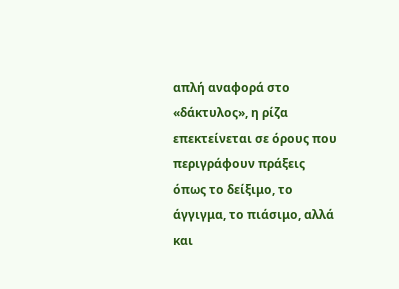απλή αναφορά στο «δάκτυλος», η ρίζα επεκτείνεται σε όρους που περιγράφουν πράξεις όπως το δείξιμο, το άγγιγμα, το πιάσιμο, αλλά και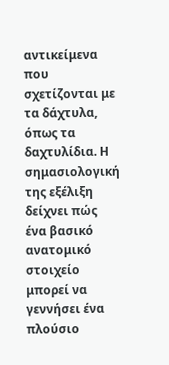αντικείμενα που σχετίζονται με τα δάχτυλα, όπως τα δαχτυλίδια. Η σημασιολογική της εξέλιξη δείχνει πώς ένα βασικό ανατομικό στοιχείο μπορεί να γεννήσει ένα πλούσιο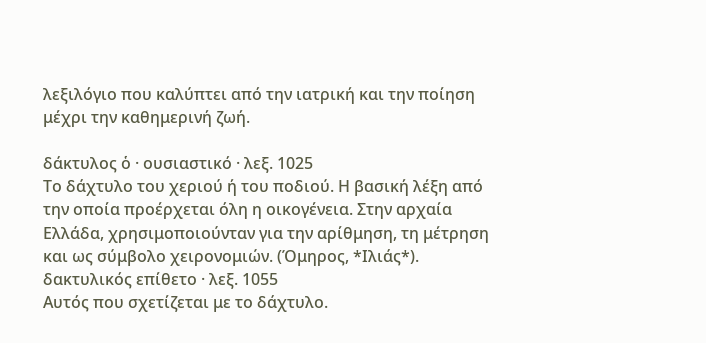λεξιλόγιο που καλύπτει από την ιατρική και την ποίηση μέχρι την καθημερινή ζωή.

δάκτυλος ὁ · ουσιαστικό · λεξ. 1025
Το δάχτυλο του χεριού ή του ποδιού. Η βασική λέξη από την οποία προέρχεται όλη η οικογένεια. Στην αρχαία Ελλάδα, χρησιμοποιούνταν για την αρίθμηση, τη μέτρηση και ως σύμβολο χειρονομιών. (Όμηρος, *Ιλιάς*).
δακτυλικός επίθετο · λεξ. 1055
Αυτός που σχετίζεται με το δάχτυλο.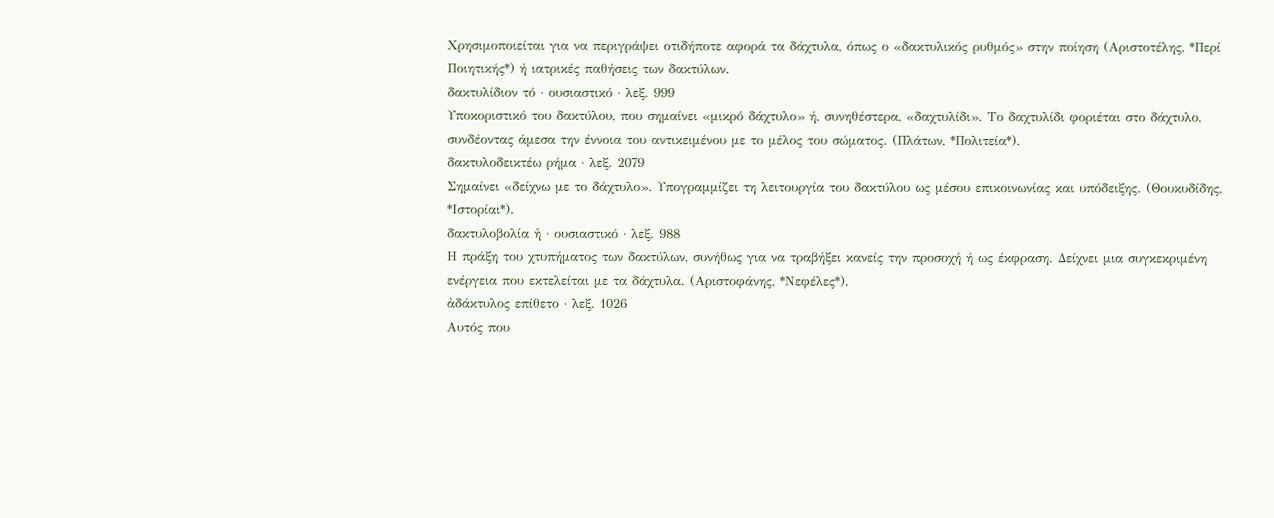Χρησιμοποιείται για να περιγράψει οτιδήποτε αφορά τα δάχτυλα, όπως ο «δακτυλικός ρυθμός» στην ποίηση (Αριστοτέλης, *Περί Ποιητικής*) ή ιατρικές παθήσεις των δακτύλων.
δακτυλίδιον τό · ουσιαστικό · λεξ. 999
Υποκοριστικό του δακτύλου, που σημαίνει «μικρό δάχτυλο» ή, συνηθέστερα, «δαχτυλίδι». Το δαχτυλίδι φοριέται στο δάχτυλο, συνδέοντας άμεσα την έννοια του αντικειμένου με το μέλος του σώματος. (Πλάτων, *Πολιτεία*).
δακτυλοδεικτέω ρήμα · λεξ. 2079
Σημαίνει «δείχνω με το δάχτυλο». Υπογραμμίζει τη λειτουργία του δακτύλου ως μέσου επικοινωνίας και υπόδειξης. (Θουκυδίδης, *Ιστορίαι*).
δακτυλοβολία ἡ · ουσιαστικό · λεξ. 988
Η πράξη του χτυπήματος των δακτύλων, συνήθως για να τραβήξει κανείς την προσοχή ή ως έκφραση. Δείχνει μια συγκεκριμένη ενέργεια που εκτελείται με τα δάχτυλα. (Αριστοφάνης, *Νεφέλες*).
ἀδάκτυλος επίθετο · λεξ. 1026
Αυτός που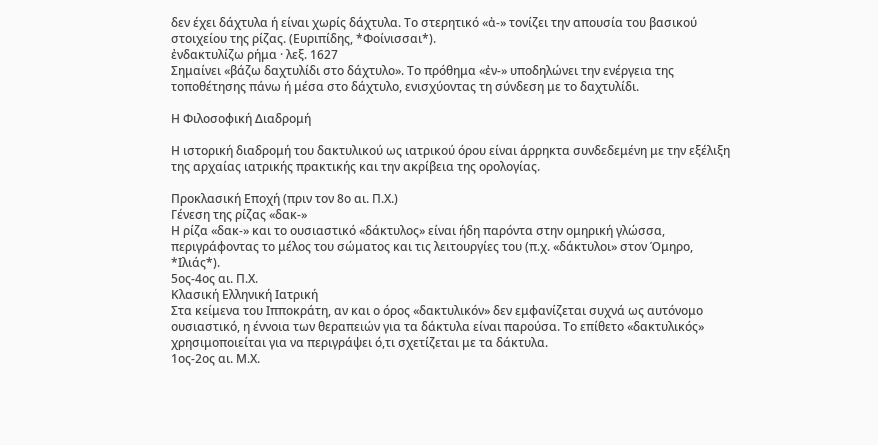δεν έχει δάχτυλα ή είναι χωρίς δάχτυλα. Το στερητικό «ἀ-» τονίζει την απουσία του βασικού στοιχείου της ρίζας. (Ευριπίδης, *Φοίνισσαι*).
ἐνδακτυλίζω ρήμα · λεξ. 1627
Σημαίνει «βάζω δαχτυλίδι στο δάχτυλο». Το πρόθημα «ἐν-» υποδηλώνει την ενέργεια της τοποθέτησης πάνω ή μέσα στο δάχτυλο, ενισχύοντας τη σύνδεση με το δαχτυλίδι.

Η Φιλοσοφική Διαδρομή

Η ιστορική διαδρομή του δακτυλικού ως ιατρικού όρου είναι άρρηκτα συνδεδεμένη με την εξέλιξη της αρχαίας ιατρικής πρακτικής και την ακρίβεια της ορολογίας.

Προκλασική Εποχή (πριν τον 8ο αι. Π.Χ.)
Γένεση της ρίζας «δακ-»
Η ρίζα «δακ-» και το ουσιαστικό «δάκτυλος» είναι ήδη παρόντα στην ομηρική γλώσσα, περιγράφοντας το μέλος του σώματος και τις λειτουργίες του (π.χ. «δάκτυλοι» στον Όμηρο, *Ιλιάς*).
5ος-4ος αι. Π.Χ.
Κλασική Ελληνική Ιατρική
Στα κείμενα του Ιπποκράτη, αν και ο όρος «δακτυλικόν» δεν εμφανίζεται συχνά ως αυτόνομο ουσιαστικό, η έννοια των θεραπειών για τα δάκτυλα είναι παρούσα. Το επίθετο «δακτυλικός» χρησιμοποιείται για να περιγράψει ό,τι σχετίζεται με τα δάκτυλα.
1ος-2ος αι. Μ.Χ.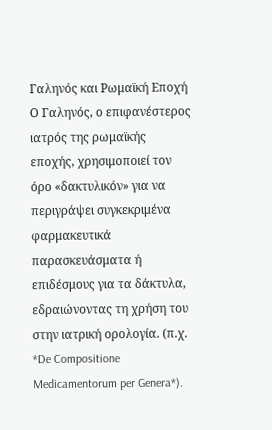Γαληνός και Ρωμαϊκή Εποχή
Ο Γαληνός, ο επιφανέστερος ιατρός της ρωμαϊκής εποχής, χρησιμοποιεί τον όρο «δακτυλικόν» για να περιγράψει συγκεκριμένα φαρμακευτικά παρασκευάσματα ή επιδέσμους για τα δάκτυλα, εδραιώνοντας τη χρήση του στην ιατρική ορολογία. (π.χ. *De Compositione Medicamentorum per Genera*).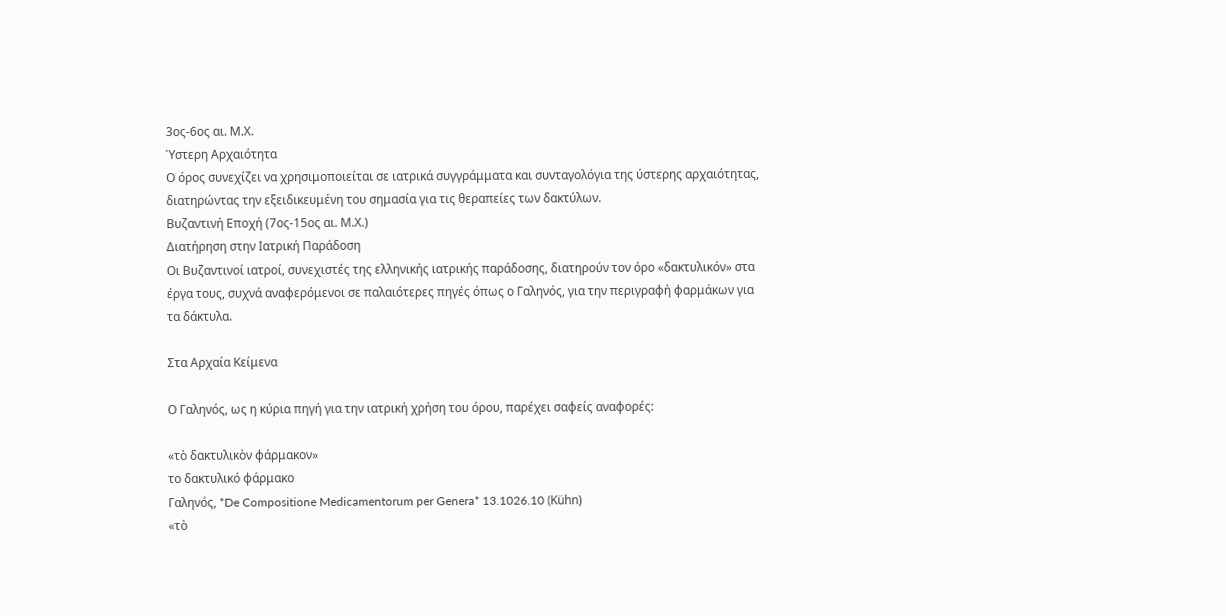3ος-6ος αι. Μ.Χ.
Ύστερη Αρχαιότητα
Ο όρος συνεχίζει να χρησιμοποιείται σε ιατρικά συγγράμματα και συνταγολόγια της ύστερης αρχαιότητας, διατηρώντας την εξειδικευμένη του σημασία για τις θεραπείες των δακτύλων.
Βυζαντινή Εποχή (7ος-15ος αι. Μ.Χ.)
Διατήρηση στην Ιατρική Παράδοση
Οι Βυζαντινοί ιατροί, συνεχιστές της ελληνικής ιατρικής παράδοσης, διατηρούν τον όρο «δακτυλικόν» στα έργα τους, συχνά αναφερόμενοι σε παλαιότερες πηγές όπως ο Γαληνός, για την περιγραφή φαρμάκων για τα δάκτυλα.

Στα Αρχαία Κείμενα

Ο Γαληνός, ως η κύρια πηγή για την ιατρική χρήση του όρου, παρέχει σαφείς αναφορές:

«τὸ δακτυλικὸν φάρμακον»
το δακτυλικό φάρμακο
Γαληνός, *De Compositione Medicamentorum per Genera* 13.1026.10 (Kühn)
«τὸ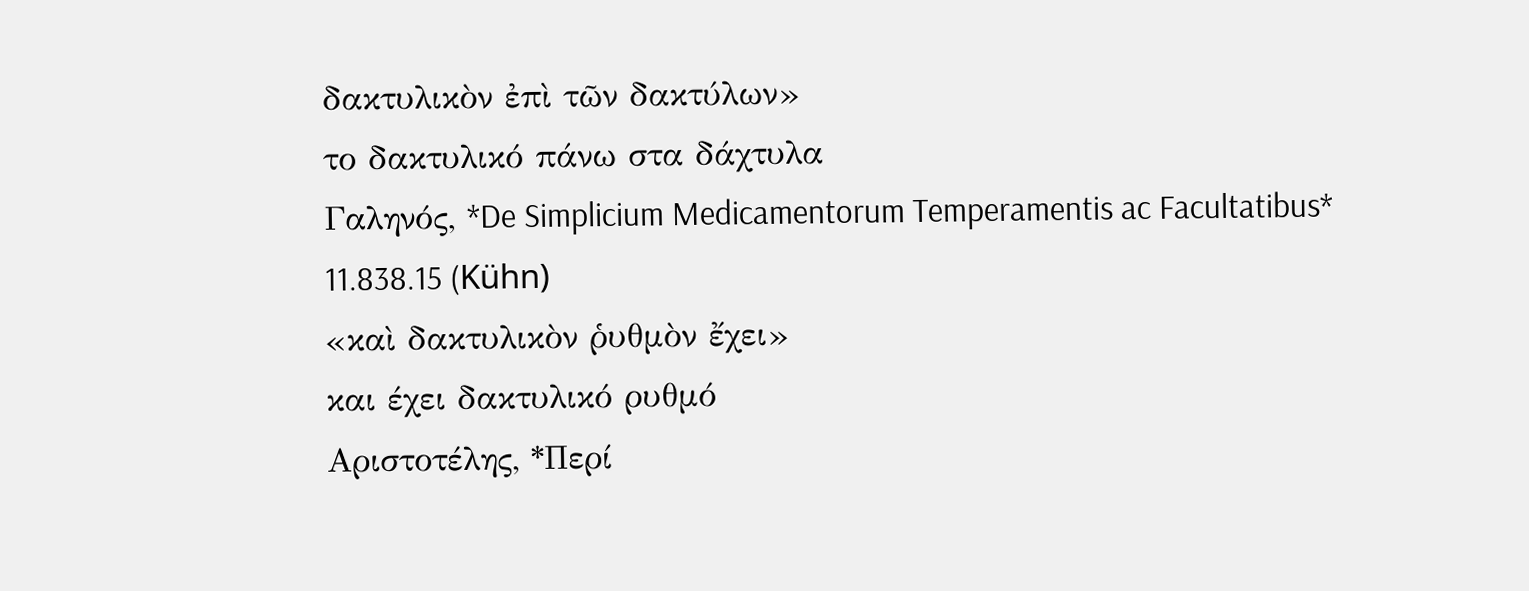δακτυλικὸν ἐπὶ τῶν δακτύλων»
το δακτυλικό πάνω στα δάχτυλα
Γαληνός, *De Simplicium Medicamentorum Temperamentis ac Facultatibus* 11.838.15 (Kühn)
«καὶ δακτυλικὸν ῥυθμὸν ἔχει»
και έχει δακτυλικό ρυθμό
Αριστοτέλης, *Περί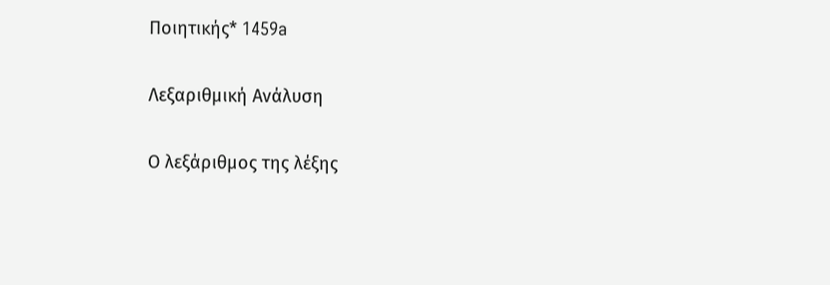Ποιητικής* 1459a

Λεξαριθμική Ανάλυση

Ο λεξάριθμος της λέξης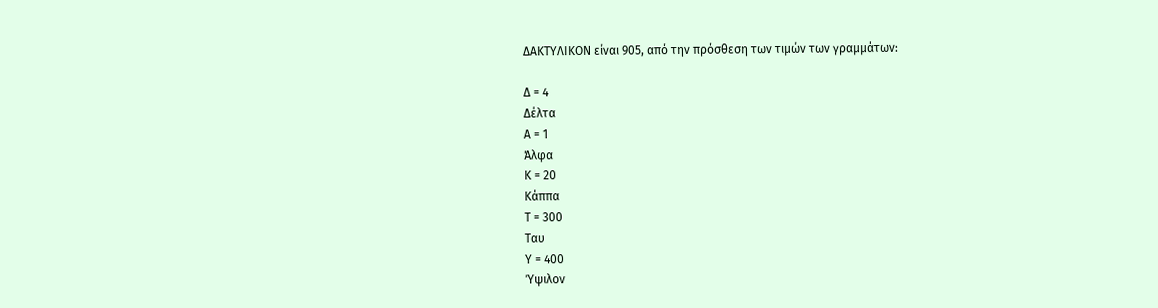ΔΑΚΤΥΛΙΚΟΝ είναι 905, από την πρόσθεση των τιμών των γραμμάτων:

Δ = 4
Δέλτα
Α = 1
Άλφα
Κ = 20
Κάππα
Τ = 300
Ταυ
Υ = 400
Ύψιλον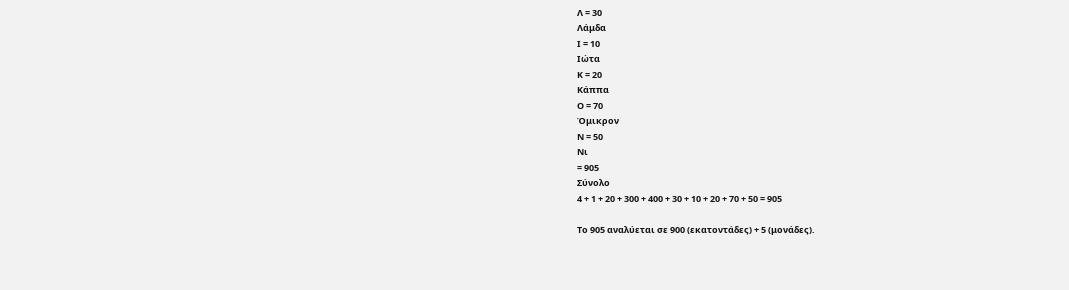Λ = 30
Λάμδα
Ι = 10
Ιώτα
Κ = 20
Κάππα
Ο = 70
Όμικρον
Ν = 50
Νι
= 905
Σύνολο
4 + 1 + 20 + 300 + 400 + 30 + 10 + 20 + 70 + 50 = 905

Το 905 αναλύεται σε 900 (εκατοντάδες) + 5 (μονάδες).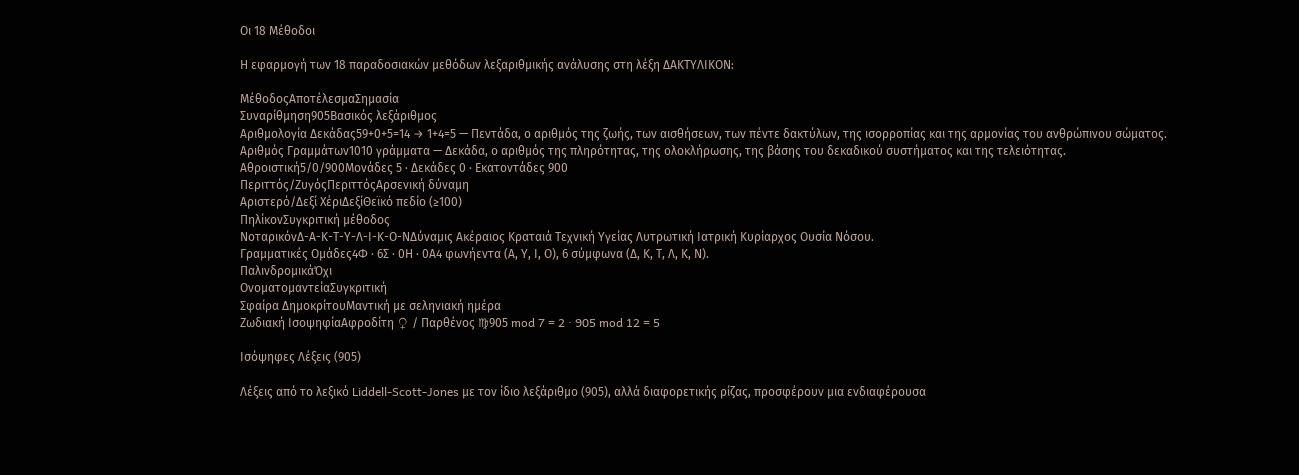Οι 18 Μέθοδοι

Η εφαρμογή των 18 παραδοσιακών μεθόδων λεξαριθμικής ανάλυσης στη λέξη ΔΑΚΤΥΛΙΚΟΝ:

ΜέθοδοςΑποτέλεσμαΣημασία
Συναρίθμηση905Βασικός λεξάριθμος
Αριθμολογία Δεκάδας59+0+5=14 → 1+4=5 — Πεντάδα, ο αριθμός της ζωής, των αισθήσεων, των πέντε δακτύλων, της ισορροπίας και της αρμονίας του ανθρώπινου σώματος.
Αριθμός Γραμμάτων1010 γράμματα — Δεκάδα, ο αριθμός της πληρότητας, της ολοκλήρωσης, της βάσης του δεκαδικού συστήματος και της τελειότητας.
Αθροιστική5/0/900Μονάδες 5 · Δεκάδες 0 · Εκατοντάδες 900
Περιττός/ΖυγόςΠεριττόςΑρσενική δύναμη
Αριστερό/Δεξί ΧέριΔεξίΘεϊκό πεδίο (≥100)
ΠηλίκονΣυγκριτική μέθοδος
ΝοταρικόνΔ-Α-Κ-Τ-Υ-Λ-Ι-Κ-Ο-ΝΔύναμις Ακέραιος Κραταιά Τεχνική Υγείας Λυτρωτική Ιατρική Κυρίαρχος Ουσία Νόσου.
Γραμματικές Ομάδες4Φ · 6Σ · 0Η · 0Α4 φωνήεντα (Α, Υ, Ι, Ο), 6 σύμφωνα (Δ, Κ, Τ, Λ, Κ, Ν).
ΠαλινδρομικάΌχι
ΟνοματομαντείαΣυγκριτική
Σφαίρα ΔημοκρίτουΜαντική με σεληνιακή ημέρα
Ζωδιακή ΙσοψηφίαΑφροδίτη ♀ / Παρθένος ♍905 mod 7 = 2 · 905 mod 12 = 5

Ισόψηφες Λέξεις (905)

Λέξεις από το λεξικό Liddell-Scott-Jones με τον ίδιο λεξάριθμο (905), αλλά διαφορετικής ρίζας, προσφέρουν μια ενδιαφέρουσα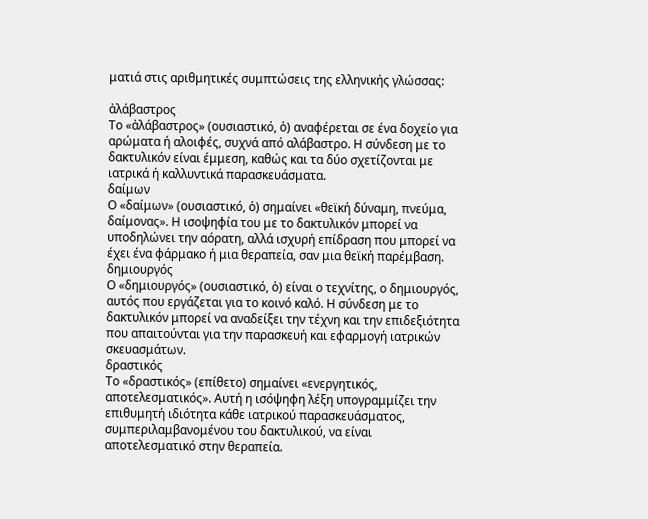ματιά στις αριθμητικές συμπτώσεις της ελληνικής γλώσσας:

ἀλάβαστρος
Το «ἀλάβαστρος» (ουσιαστικό, ὁ) αναφέρεται σε ένα δοχείο για αρώματα ή αλοιφές, συχνά από αλάβαστρο. Η σύνδεση με το δακτυλικόν είναι έμμεση, καθώς και τα δύο σχετίζονται με ιατρικά ή καλλυντικά παρασκευάσματα.
δαίμων
Ο «δαίμων» (ουσιαστικό, ὁ) σημαίνει «θεϊκή δύναμη, πνεύμα, δαίμονας». Η ισοψηφία του με το δακτυλικόν μπορεί να υποδηλώνει την αόρατη, αλλά ισχυρή επίδραση που μπορεί να έχει ένα φάρμακο ή μια θεραπεία, σαν μια θεϊκή παρέμβαση.
δημιουργός
Ο «δημιουργός» (ουσιαστικό, ὁ) είναι ο τεχνίτης, ο δημιουργός, αυτός που εργάζεται για το κοινό καλό. Η σύνδεση με το δακτυλικόν μπορεί να αναδείξει την τέχνη και την επιδεξιότητα που απαιτούνται για την παρασκευή και εφαρμογή ιατρικών σκευασμάτων.
δραστικός
Το «δραστικός» (επίθετο) σημαίνει «ενεργητικός, αποτελεσματικός». Αυτή η ισόψηφη λέξη υπογραμμίζει την επιθυμητή ιδιότητα κάθε ιατρικού παρασκευάσματος, συμπεριλαμβανομένου του δακτυλικού, να είναι αποτελεσματικό στην θεραπεία.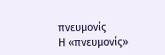πνευμονίς
Η «πνευμονίς»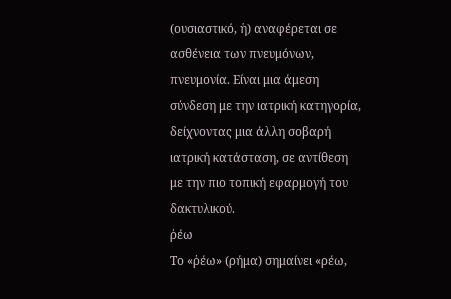(ουσιαστικό, ἡ) αναφέρεται σε ασθένεια των πνευμόνων, πνευμονία. Είναι μια άμεση σύνδεση με την ιατρική κατηγορία, δείχνοντας μια άλλη σοβαρή ιατρική κατάσταση, σε αντίθεση με την πιο τοπική εφαρμογή του δακτυλικού.
ῥέω
Το «ῥέω» (ρήμα) σημαίνει «ρέω,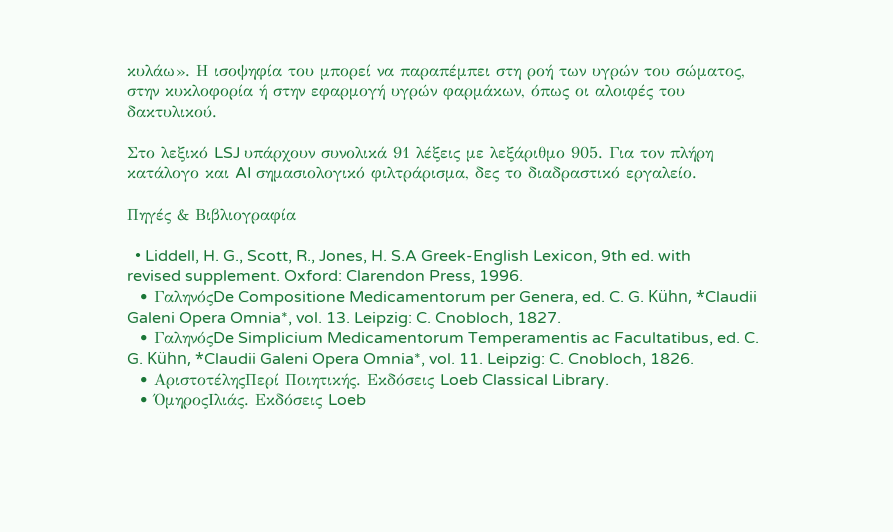κυλάω». Η ισοψηφία του μπορεί να παραπέμπει στη ροή των υγρών του σώματος, στην κυκλοφορία ή στην εφαρμογή υγρών φαρμάκων, όπως οι αλοιφές του δακτυλικού.

Στο λεξικό LSJ υπάρχουν συνολικά 91 λέξεις με λεξάριθμο 905. Για τον πλήρη κατάλογο και AI σημασιολογικό φιλτράρισμα, δες το διαδραστικό εργαλείο.

Πηγές & Βιβλιογραφία

  • Liddell, H. G., Scott, R., Jones, H. S.A Greek-English Lexicon, 9th ed. with revised supplement. Oxford: Clarendon Press, 1996.
  • ΓαληνόςDe Compositione Medicamentorum per Genera, ed. C. G. Kühn, *Claudii Galeni Opera Omnia*, vol. 13. Leipzig: C. Cnobloch, 1827.
  • ΓαληνόςDe Simplicium Medicamentorum Temperamentis ac Facultatibus, ed. C. G. Kühn, *Claudii Galeni Opera Omnia*, vol. 11. Leipzig: C. Cnobloch, 1826.
  • ΑριστοτέληςΠερί Ποιητικής. Εκδόσεις Loeb Classical Library.
  • ΌμηροςΙλιάς. Εκδόσεις Loeb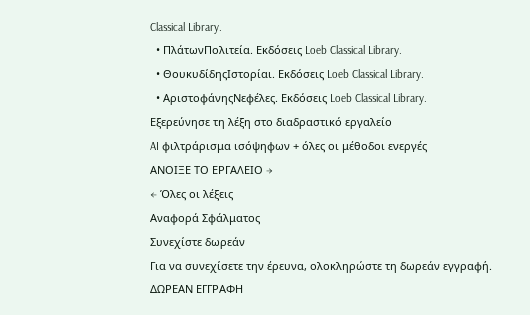Classical Library.
  • ΠλάτωνΠολιτεία. Εκδόσεις Loeb Classical Library.
  • ΘουκυδίδηςΙστορίαι. Εκδόσεις Loeb Classical Library.
  • ΑριστοφάνηςΝεφέλες. Εκδόσεις Loeb Classical Library.
Εξερεύνησε τη λέξη στο διαδραστικό εργαλείο
AI φιλτράρισμα ισόψηφων + όλες οι μέθοδοι ενεργές
ΑΝΟΙΞΕ ΤΟ ΕΡΓΑΛΕΙΟ →
← Όλες οι λέξεις
Αναφορά Σφάλματος
Συνεχίστε δωρεάν
Για να συνεχίσετε την έρευνα, ολοκληρώστε τη δωρεάν εγγραφή.
ΔΩΡΕΑΝ ΕΓΓΡΑΦΗ